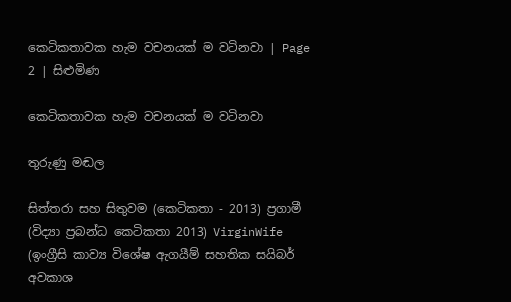කෙටිකතාවක හැම වචනයක් ම වටිනවා | Page 2 | සිළුමිණ

කෙටිකතාවක හැම වචනයක් ම වටිනවා

තුරුණු මඬල

සිත්තරා සහ සිතුවම (කෙටිකතා - 2013) ප්‍රගාමී (විද්‍යා ප්‍රබන්ධ කෙටිකතා 2013) VirginWife (ඉංග්‍රීසි කාව්‍ය විශේෂ ඇගයීම් සහතික සයිබර් අවකාශ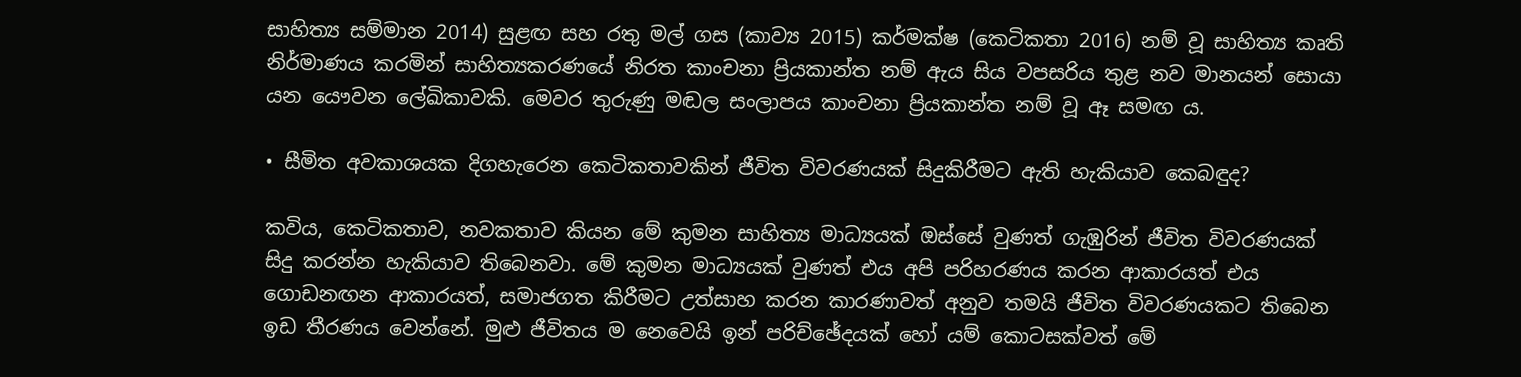සාහිත්‍ය සම්මාන 2014) සුළඟ සහ රතු මල් ගස (කාව්‍ය 2015) කර්මක්ෂ (කෙටිකතා 2016) නම් වූ සාහිත්‍ය කෘති නිර්මාණය කරමින් සාහිත්‍යකරණයේ නිරත කාංචනා ප්‍රියකාන්ත නම් ඇය සිය වපසරිය තුළ නව මානයන් සොයා යන යෞවන ලේඛිකාවකි. මෙවර තුරුණු මඬල සංලාපය කාංචනා ප්‍රියකාන්ත නම් වූ ඈ සමඟ ය.

• සීමිත අවකාශයක දිගහැරෙන කෙටිකතාවකින් ජීවිත විවරණයක් සිදුකිරීමට ඇති හැකියාව කෙබඳුද?

කවිය, කෙටිකතාව, නවකතාව කියන මේ කුමන සාහිත්‍ය මාධ්‍යයක් ඔස්සේ වුණත් ගැඹුරින් ජීවිත විවරණයක් සිදු කරන්න හැකියාව තිබෙනවා. මේ කුමන මාධ්‍යයක් වුණත් එය අපි පරිහරණය කරන ආකාරයත් එය ගොඩනඟන ආකාරයත්, සමාජගත කිරීමට උත්සාහ කරන කාරණාවත් අනුව තමයි ජීවිත විවරණයකට තිබෙන ඉඩ තීරණය වෙන්නේ. මුළු ජීවිතය ම නෙවෙයි ඉන් පරිච්ඡේදයක් හෝ යම් කොටසක්වත් මේ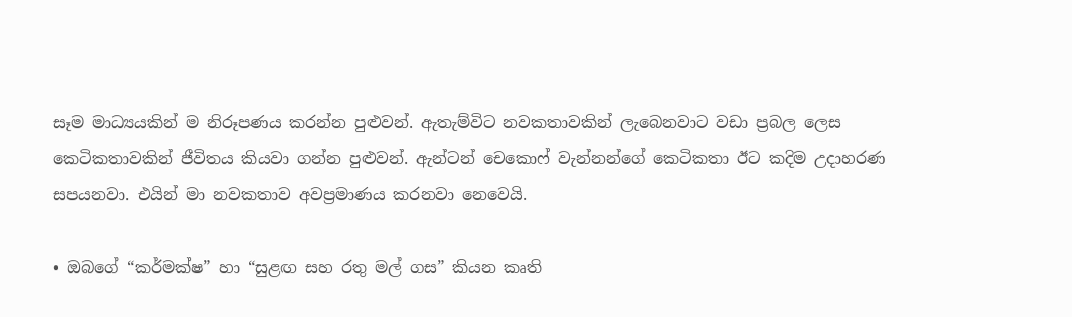සෑම මාධ්‍යයකින් ම නිරූපණය කරන්න පුළුවන්. ඇතැම්විට නවකතාවකින් ලැබෙනවාට වඩා ප්‍රබල ලෙස කෙටිකතාවකින් ජීවිතය කියවා ගන්න පුළුවන්. ඇන්ටන් චෙකොෆ් වැන්නන්ගේ කෙටිකතා ඊට කදිම උදාහරණ සපයනවා. එයින් මා නවකතාව අවප්‍රමාණය කරනවා නෙවෙයි.

• ඔබගේ “කර්මක්ෂ” හා “සුළඟ සහ රතු මල් ගස” කියන කෘති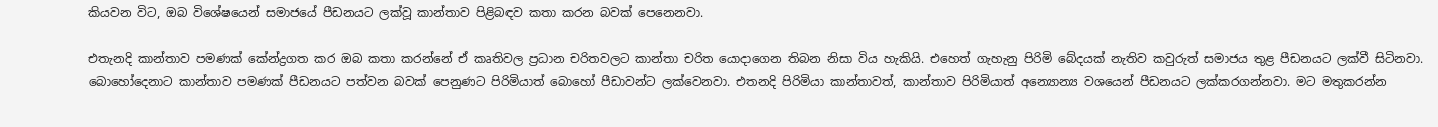කියවන විට, ඔබ විශේෂයෙන් සමාජයේ පීඩනයට ලක්වූ කාන්තාව පිළිබඳව කතා කරන බවක් පෙනෙනවා.

එතැනදි කාන්තාව පමණක් කේන්ද්‍රගත කර ඔබ කතා කරන්නේ ඒ කෘතිවල ප්‍රධාන චරිතවලට කාන්තා චරිත යොදාගෙන තිබන නිසා විය හැකියි. එහෙත් ගැහැනු පිරිමි බේදයක් නැතිව කවුරුත් සමාජය තුළ පීඩනයට ලක්වී සිටිනවා. බොහෝදෙනාට කාන්තාව පමණක් පීඩනයට පත්වන බවක් පෙනුණට පිරිමියාත් බොහෝ පීඩාවන්ට ලක්වෙනවා. එතනදි පිරිමියා කාන්තාවත්, කාන්තාව පිරිමියාත් අන්‍යොන්‍ය වශයෙන් පීඩනයට ලක්කරගන්නවා. මට මතුකරන්න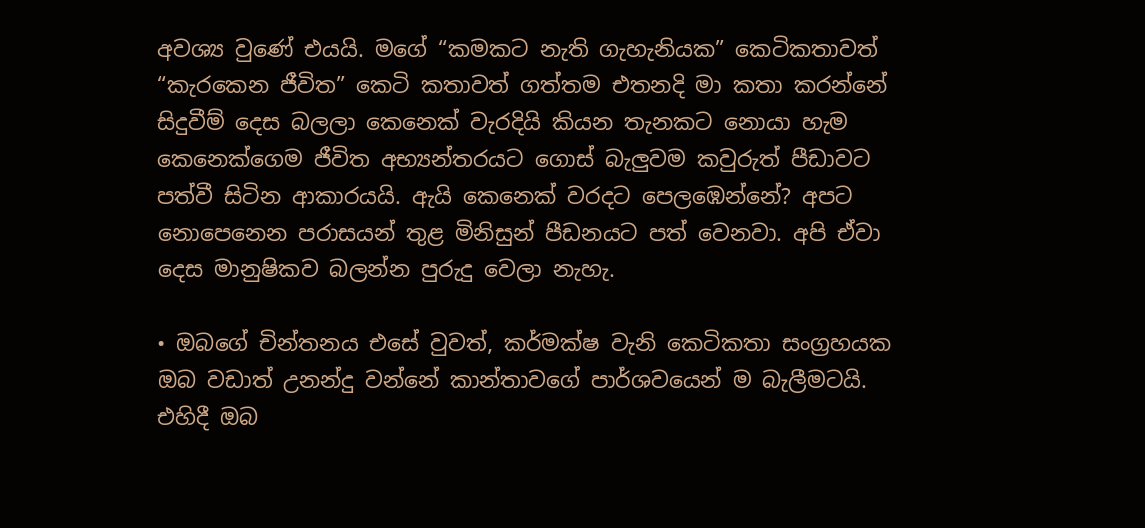අවශ්‍ය වුණේ එයයි. මගේ “කමකට නැති ගැහැනියක” කෙටිකතාවත් “කැරකෙන ජීවිත” කෙටි කතාවත් ගත්තම එතනදි මා කතා කරන්නේ සිදුවීම් දෙස බලලා කෙනෙක් වැරදියි කියන තැනකට නොයා හැම කෙනෙක්ගෙම ජීවිත අභ්‍යන්තරයට ගොස් බැලුවම කවුරුත් පීඩාවට පත්වී සිටින ආකාරයයි. ඇයි කෙනෙක් වරදට පෙලඹෙන්නේ? අපට නොපෙනෙන පරාසයන් තුළ මිනිසුන් පීඩනයට පත් වෙනවා. අපි ඒවා දෙස මානුෂිකව බලන්න පුරුදු වෙලා නැහැ.

• ඔබගේ චින්තනය එසේ වුවත්, කර්මක්ෂ වැනි කෙටිකතා සංග්‍රහයක ඔබ වඩාත් උනන්දු වන්නේ කාන්තාවගේ පාර්ශවයෙන් ම බැලීමටයි. එහිදී ඔබ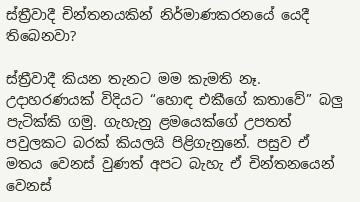ස්ත්‍රීවාදී චින්තනයකින් නිර්මාණකරනයේ යෙදී තිබෙනවා?

ස්ත්‍රීවාදී කියන තැනට මම කැමති නෑ. උදාහරණයක් විදියට “හොඳ එකීගේ කතාවේ” බලු පැටික්කි ගමු. ගැහැනු ළමයෙක්ගේ උපතත් පවුලකට බරක් කියලයි පිළිගැනුනේ. පසුව ඒ මතය වෙනස් වුණත් අපට බැහැ ඒ චින්තනයෙන් වෙනස්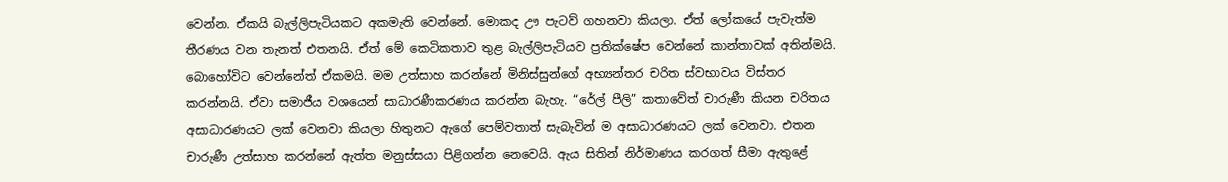වෙන්න. ඒකයි බැල්ලිපැටියකට අකමැති වෙන්නේ. මොකද ඌ පැටව් ගහනවා කියලා. ඒත් ලෝකයේ පැවැත්ම තීරණය වන තැනත් එතනයි. ඒත් මේ කෙටිකතාව තුළ බැල්ලිපැටියව ප්‍රතික්ෂේප වෙන්නේ කාන්තාවක් අතින්මයි. බොහෝවිට වෙන්නේත් ඒකමයි. මම උත්සාහ කරන්නේ මිනිස්සුන්ගේ අභ්‍යන්තර චරිත ස්වභාවය විස්තර කරන්නයි. ඒවා සමාජීය වශයෙන් සාධාරණීකරණය කරන්න බැහැ. “රේල් පීලි” කතාවේත් චාරුණී කියන චරිතය අසාධාරණයට ලක් වෙනවා කියලා හිතුනට ඇගේ පෙම්වතාත් සැබැවින් ම අසාධාරණයට ලක් වෙනවා. එතන චාරුණී උත්සාහ කරන්නේ ඇත්ත මනුස්සයා පිළිගන්න නෙවෙයි. ඇය සිතින් නිර්මාණය කරගත් සීමා ඇතුළේ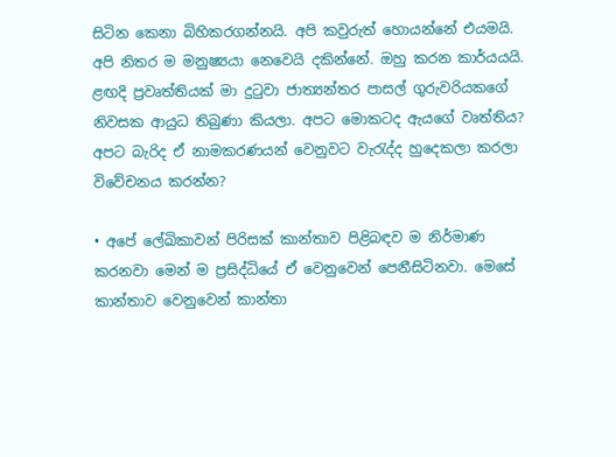සිටින කෙනා බිහිකරගන්නයි. අපි කවුරුත් හොයන්නේ එයමයි. අපි නිතර ම මනුෂ්‍යයා නෙවෙයි දකින්නේ. ඔහු කරන කාර්යයයි. ළඟදි ප්‍රවෘත්තියක් මා දුටුවා ජාත්‍යන්තර පාසල් ගුරුවරියකගේ නිවසක ආයුධ තිබුණා කියලා. අපට මොකටද ඇයගේ වෘත්තිය? අපට බැරිද ඒ නාමකරණයන් වෙනුවට වැරැද්ද හුදෙකලා කරලා විවේචනය කරන්න?

• අපේ ලේඛිකාවන් පිරිසක් කාන්තාව පිළිබඳව ම නිර්මාණ කරනවා මෙන් ම ප්‍රසිද්ධියේ ඒ වෙනුවෙන් පෙනීසිටිනවා. මෙසේ කාන්තාව වෙනුවෙන් කාන්තා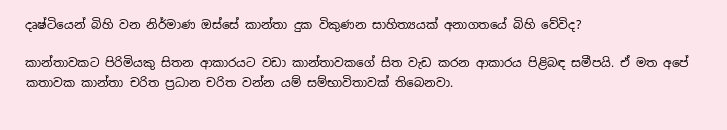දෘෂ්ටියෙන් බිහි වන නිර්මාණ ඔස්සේ කාන්තා දුක විකුණන සාහිත්‍යයක් අනාගතයේ බිහි වේවිද?

කාන්තාවකට පිරිමියකු සිතන ආකාරයට වඩා කාන්තාවකගේ සිත වැඩ කරන ආකාරය පිළිබඳ සමීපයි. ඒ මත අපේ කතාවක කාන්තා චරිත ප්‍රධාන චරිත වන්න යම් සම්භාවිතාවක් තිබෙනවා.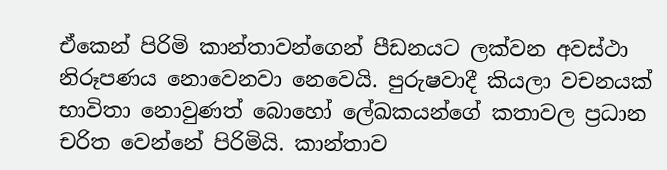ඒකෙන් පිරිමි කාන්තාවන්ගෙන් පීඩනයට ලක්වන අවස්ථා නිරූපණය නොවෙනවා නෙවෙයි. පුරුෂවාදී කියලා වචනයක් භාවිතා නොවුණත් බොහෝ ලේඛකයන්ගේ කතාවල ප්‍රධාන චරිත වෙන්නේ පිරිමියි. කාන්තාව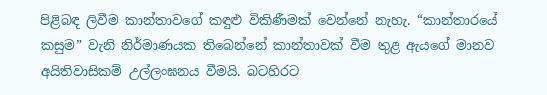පිළිබඳ ලිවීම කාන්තාවගේ කඳුළු විකිණීමක් වෙන්නේ නැහැ. “කාන්තාරයේ කසුම” වැනි නිර්මාණයක තිබෙන්නේ කාන්තාවක් වීම තුළ ඇයගේ මානව අයිතිවාසිකම් උල්ලංඝනය වීමයි. බටහිරට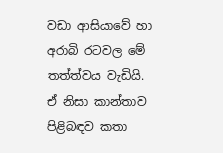වඩා ආසියාවේ හා අරාබි රටවල මේ තත්ත්වය වැඩියි. ඒ නිසා කාන්තාව පිළිබඳව කතා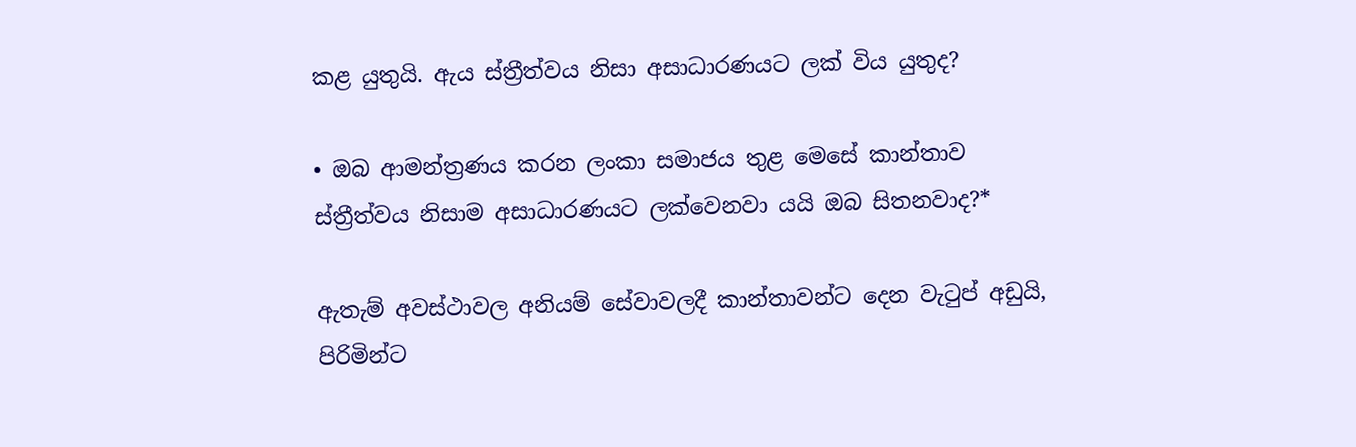කළ යුතුයි. ඇය ස්ත්‍රීත්වය නිසා අසාධාරණයට ලක් විය යුතුද?

• ඔබ ආමන්ත්‍රණය කරන ලංකා සමාජය තුළ මෙසේ කාන්තාව ස්ත්‍රීත්වය නිසාම අසාධාරණයට ලක්වෙනවා යයි ඔබ සිතනවාද?*

ඇතැම් අවස්ථාවල අනියම් සේවාවලදී කාන්තාවන්ට දෙන වැටුප් අඩුයි, පිරිමින්ට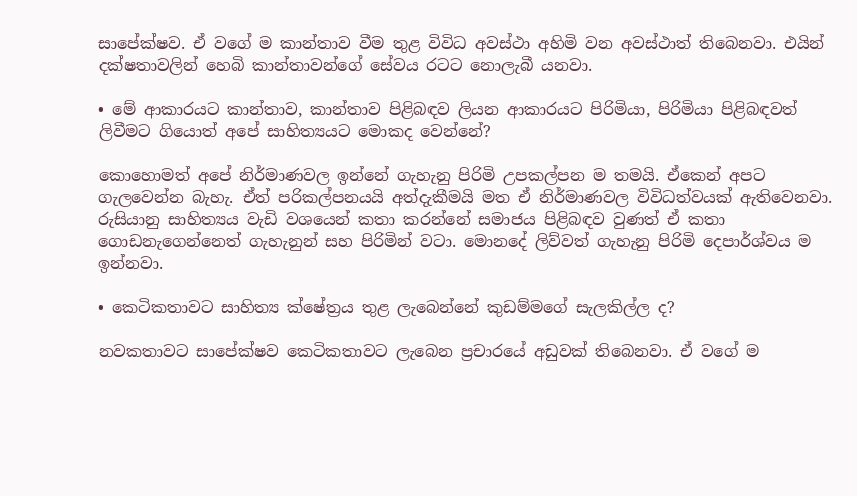සාපේක්ෂව. ඒ වගේ ම කාන්තාව වීම තුළ විවිධ අවස්ථා අහිමි වන අවස්ථාත් තිබෙනවා. එයින් දක්ෂතාවලින් හෙබි කාන්තාවන්ගේ සේවය රටට නොලැබී යනවා.

• මේ ආකාරයට කාන්තාව, කාන්තාව පිළිබඳව ලියන ආකාරයට පිරිමියා, පිරිමියා පිළිබඳවත් ලිවීමට ගියොත් අපේ සාහිත්‍යයට මොකද වෙන්නේ?

කොහොමත් අපේ නිර්මාණවල ඉන්නේ ගැහැනු පිරිමි උපකල්පන ම තමයි. ඒකෙන් අපට ගැලවෙන්න බැහැ. ඒත් පරිකල්පනයයි අත්දැකීමයි මත ඒ නිර්මාණවල විවිධත්වයක් ඇතිවෙනවා. රුසියානු සාහිත්‍යය වැඩි වශයෙන් කතා කරන්නේ සමාජය පිළිබඳව වුණත් ඒ කතා ගොඩනැගෙන්නෙත් ගැහැනුන් සහ පිරිමින් වටා. මොනදේ ලිව්වත් ගැහැනු පිරිමි දෙපාර්ශ්වය ම ඉන්නවා.

• කෙටිකතාවට සාහිත්‍ය ක්ෂේත්‍රය තුළ ලැබෙන්නේ කුඩම්මගේ සැලකිල්ල ද?

නවකතාවට සාපේක්ෂව කෙටිකතාවට ලැබෙන ප්‍රචාරයේ අඩුවක් තිබෙනවා. ඒ වගේ ම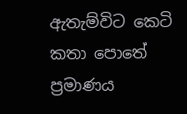ඇතැම්විට කෙටි කතා පොතේ ප්‍රමාණය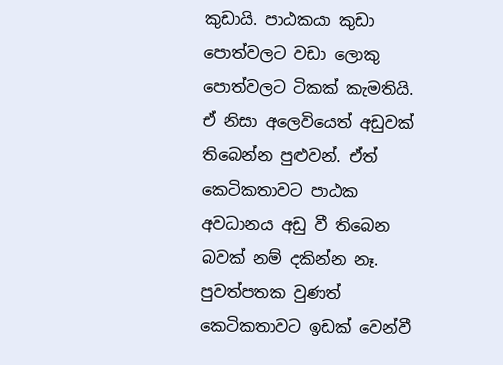කුඩායි. පාඨකයා කුඩා පොත්වලට වඩා ලොකු පොත්වලට ටිකක් කැමතියි. ඒ නිසා අලෙවියෙත් අඩුවක් තිබෙන්න පුළුවන්. ඒත් කෙටිකතාවට පාඨක අවධානය අඩු වී තිබෙන බවක් නම් දකින්න නෑ. පුවත්පතක වුණත් කෙටිකතාවට ඉඩක් වෙන්වී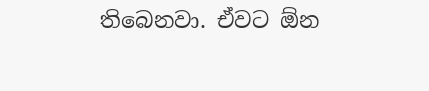තිබෙනවා. ඒවට ඕන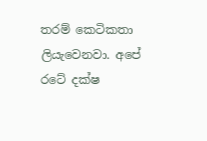තරම් කෙටිකතා ලියැවෙනවා. අපේ රටේ දක්ෂ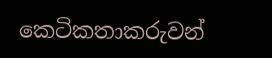කෙටිකතාකරුවන්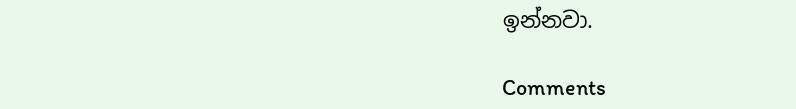ඉන්නවා.

Comments